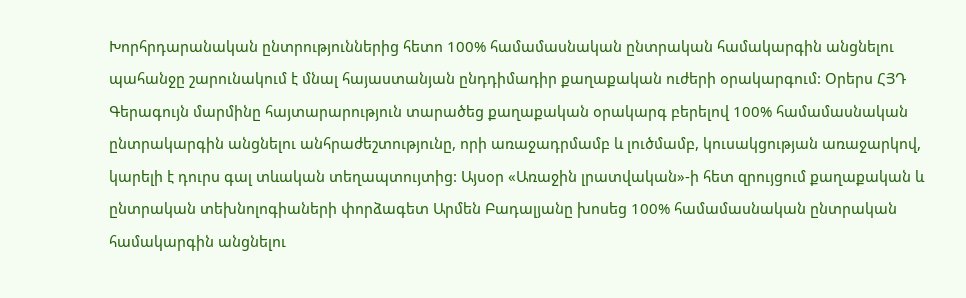Խորհրդարանական ընտրություններից հետո 100% համամասնական ընտրական համակարգին անցնելու պահանջը շարունակում է մնալ հայաստանյան ընդդիմադիր քաղաքական ուժերի օրակարգում: Օրերս ՀՅԴ Գերագույն մարմինը հայտարարություն տարածեց քաղաքական օրակարգ բերելով 100% համամասնական ընտրակարգին անցնելու անհրաժեշտությունը, որի առաջադրմամբ և լուծմամբ, կուսակցության առաջարկով, կարելի է դուրս գալ տևական տեղապտույտից: Այսօր «Առաջին լրատվական»-ի հետ զրույցում քաղաքական և ընտրական տեխնոլոգիաների փորձագետ Արմեն Բադալյանը խոսեց 100% համամասնական ընտրական համակարգին անցնելու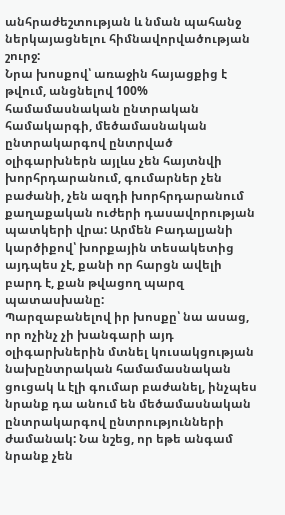անհրաժեշտության և նման պահանջ ներկայացնելու հիմնավորվածության շուրջ:
Նրա խոսքով՝ առաջին հայացքից է թվում, անցնելով 100% համամասնական ընտրական համակարգի, մեծամասնական ընտրակարգով ընտրված օլիգարխներն այլևս չեն հայտնվի խորհրդարանում, գումարներ չեն բաժանի, չեն ազդի խորհրդարանում քաղաքական ուժերի դասավորության պատկերի վրա: Արմեն Բադալյանի կարծիքով՝ խորքային տեսակետից այդպես չէ, քանի որ հարցն ավելի բարդ է, քան թվացող պարզ պատասխանը:
Պարզաբանելով իր խոսքը՝ նա ասաց, որ ոչինչ չի խանգարի այդ օլիգարխներին մտնել կուսակցության նախընտրական համամասնական ցուցակ և էլի գումար բաժանել, ինչպես նրանք դա անում են մեծամասնական ընտրակարգով ընտրությունների ժամանակ: Նա նշեց, որ եթե անգամ նրանք չեն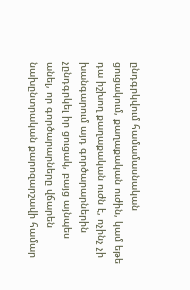ընդգրկվում համամասնական ցուցակում, քաղաքական ուժին, կամ եթե դա իշխող քաղաքական ուժն է, ոչինչ չի խանգարում այդ գործարարներին չընդգրկել իր ցուցակ, բայց այնպես անել, որ գործարարները վճարեն նախընտրական քարոզարշավի համար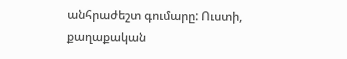անհրաժեշտ գումարը: Ուստի, քաղաքական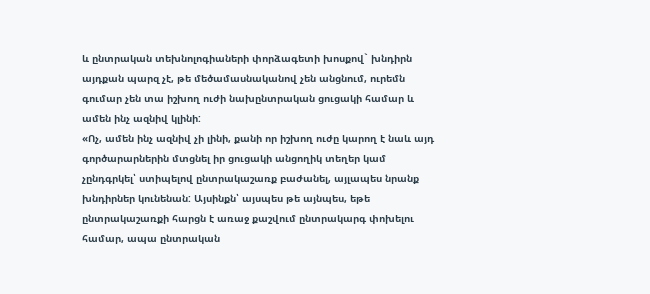և ընտրական տեխնոլոգիաների փորձագետի խոսքով` խնդիրն այդքան պարզ չէ, թե մեծամասնականով չեն անցնում, ուրեմն գումար չեն տա իշխող ուժի նախընտրական ցուցակի համար և ամեն ինչ ազնիվ կլինի:
«Ոչ, ամեն ինչ ազնիվ չի լինի, քանի որ իշխող ուժը կարող է նաև այդ գործարարներին մտցնել իր ցուցակի անցողիկ տեղեր կամ չընդգրկել՝ ստիպելով ընտրակաշառք բաժանել, այլապես նրանք խնդիրներ կունենան: Այսինքն՝ այսպես թե այնպես, եթե ընտրակաշառքի հարցն է առաջ քաշվում ընտրակարգ փոխելու համար, ապա ընտրական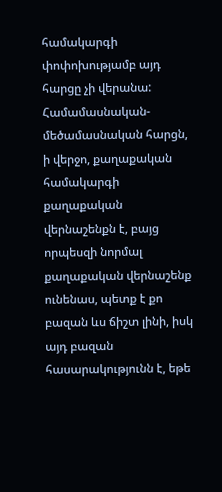համակարգի փոփոխությամբ այդ հարցը չի վերանա: Համամասնական-մեծամասնական հարցն, ի վերջո, քաղաքական համակարգի քաղաքական վերնաշենքն է, բայց որպեսզի նորմալ քաղաքական վերնաշենք ունենաս, պետք է քո բազան ևս ճիշտ լինի, իսկ այդ բազան հասարակությունն է, եթե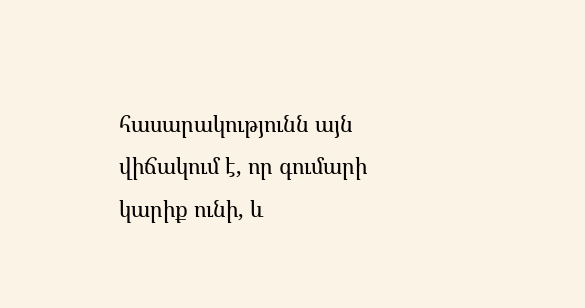հասարակությունն այն վիճակում է, որ գումարի կարիք ունի, և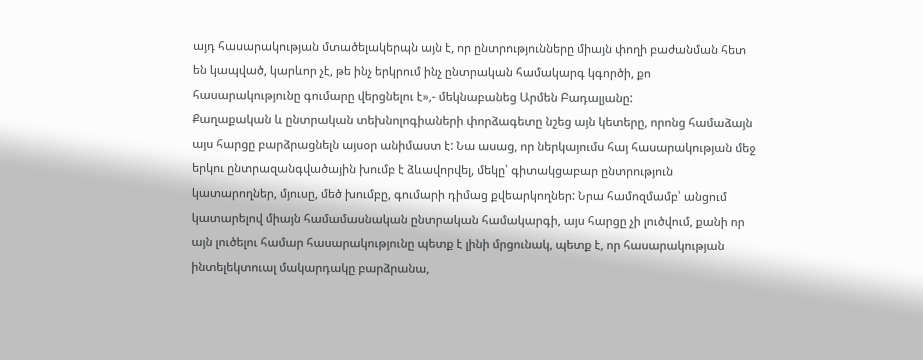այդ հասարակության մտածելակերպն այն է, որ ընտրությունները միայն փողի բաժանման հետ են կապված, կարևոր չէ, թե ինչ երկրում ինչ ընտրական համակարգ կգործի, քո հասարակությունը գումարը վերցնելու է»,- մեկնաբանեց Արմեն Բադալյանը:
Քաղաքական և ընտրական տեխնոլոգիաների փորձագետը նշեց այն կետերը, որոնց համաձայն այս հարցը բարձրացնելն այսօր անիմաստ է: Նա ասաց, որ ներկայումս հայ հասարակության մեջ երկու ընտրազանգվածային խումբ է ձևավորվել, մեկը՝ գիտակցաբար ընտրություն կատարողներ, մյուսը, մեծ խումբը, գումարի դիմաց քվեարկողներ: Նրա համոզմամբ՝ անցում կատարելով միայն համամասնական ընտրական համակարգի, այս հարցը չի լուծվում, քանի որ այն լուծելու համար հասարակությունը պետք է լինի մրցունակ, պետք է, որ հասարակության ինտելեկտուալ մակարդակը բարձրանա,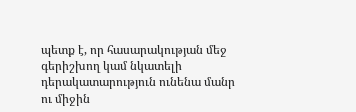պետք է, որ հասարակության մեջ գերիշխող կամ նկատելի դերակատարություն ունենա մանր ու միջին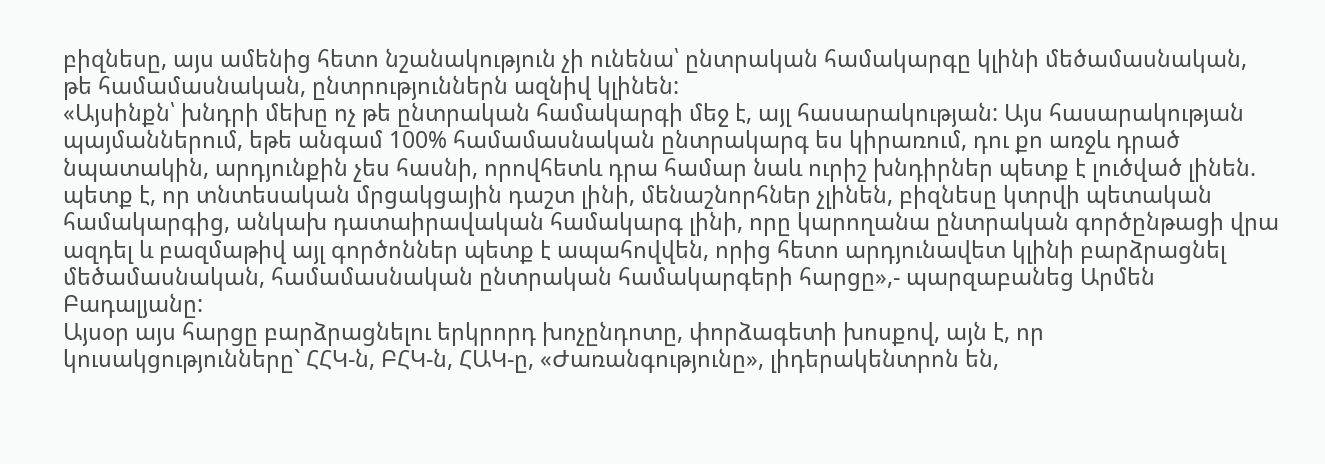բիզնեսը, այս ամենից հետո նշանակություն չի ունենա՝ ընտրական համակարգը կլինի մեծամասնական, թե համամասնական, ընտրություններն ազնիվ կլինեն:
«Այսինքն՝ խնդրի մեխը ոչ թե ընտրական համակարգի մեջ է, այլ հասարակության: Այս հասարակության պայմաններում, եթե անգամ 100% համամասնական ընտրակարգ ես կիրառում, դու քո առջև դրած նպատակին, արդյունքին չես հասնի, որովհետև դրա համար նաև ուրիշ խնդիրներ պետք է լուծված լինեն. պետք է, որ տնտեսական մրցակցային դաշտ լինի, մենաշնորհներ չլինեն, բիզնեսը կտրվի պետական համակարգից, անկախ դատաիրավական համակարգ լինի, որը կարողանա ընտրական գործընթացի վրա ազդել և բազմաթիվ այլ գործոններ պետք է ապահովվեն, որից հետո արդյունավետ կլինի բարձրացնել մեծամասնական, համամասնական ընտրական համակարգերի հարցը»,- պարզաբանեց Արմեն Բադալյանը:
Այսօր այս հարցը բարձրացնելու երկրորդ խոչընդոտը, փորձագետի խոսքով, այն է, որ կուսակցությունները` ՀՀԿ-ն, ԲՀԿ-ն, ՀԱԿ-ը, «Ժառանգությունը», լիդերակենտրոն են,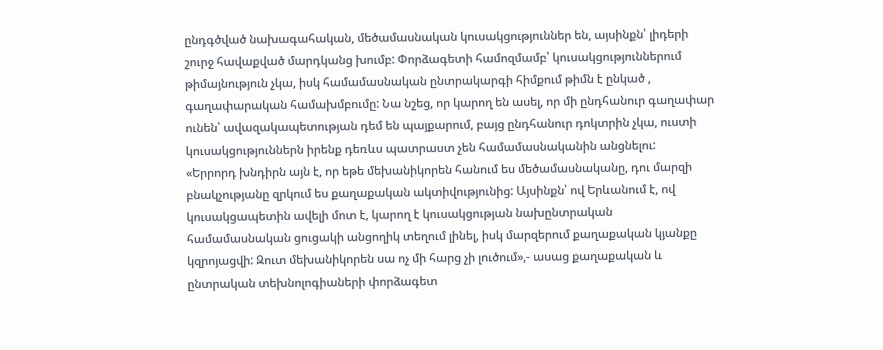ընդգծված նախագահական, մեծամասնական կուսակցություններ են, այսինքն՝ լիդերի շուրջ հավաքված մարդկանց խումբ: Փորձագետի համոզմամբ՝ կուսակցություններում թիմայնություն չկա, իսկ համամասնական ընտրակարգի հիմքում թիմն է ընկած , գաղափարական համախմբումը: Նա նշեց, որ կարող են ասել, որ մի ընդհանուր գաղափար ունեն՝ ավազակապետության դեմ են պայքարում, բայց ընդհանուր դոկտրին չկա, ուստի կուսակցություններն իրենք դեռևս պատրաստ չեն համամասնականին անցնելու:
«Երրորդ խնդիրն այն է, որ եթե մեխանիկորեն հանում ես մեծամասնականը, դու մարզի բնակչությանը զրկում ես քաղաքական ակտիվությունից: Այսինքն՝ ով Երևանում է, ով կուսակցապետին ավելի մոտ է, կարող է կուսակցության նախընտրական համամասնական ցուցակի անցողիկ տեղում լինել, իսկ մարզերում քաղաքական կյանքը կզրոյացվի: Զուտ մեխանիկորեն սա ոչ մի հարց չի լուծում»,- ասաց քաղաքական և ընտրական տեխնոլոգիաների փորձագետ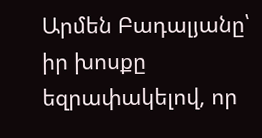Արմեն Բադալյանը՝ իր խոսքը եզրափակելով, որ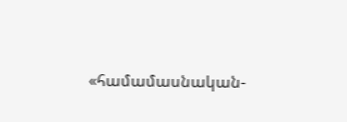«համամասնական-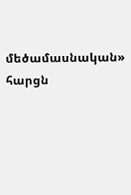մեծամասնական» հարցն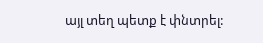այլ տեղ պետք է փնտրել: